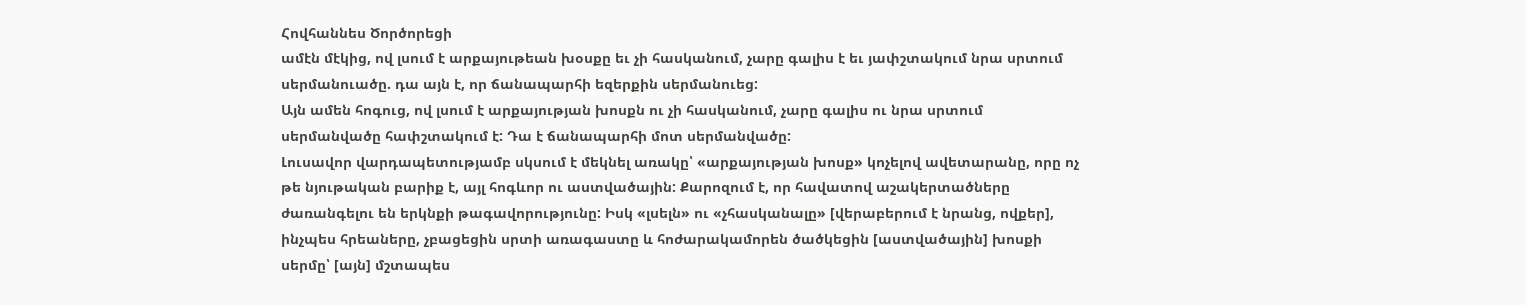Հովհաննես Ծործորեցի
ամէն մէկից, ով լսում է արքայութեան խօսքը եւ չի հասկանում, չարը գալիս է եւ յափշտակում նրա սրտում սերմանուածը. դա այն է, որ ճանապարհի եզերքին սերմանուեց:
Այն ամեն հոգուց, ով լսում է արքայության խոսքն ու չի հասկանում, չարը գալիս ու նրա սրտում սերմանվածը հափշտակում է: Դա է ճանապարհի մոտ սերմանվածը:
Լուսավոր վարդապետությամբ սկսում է մեկնել առակը՝ «արքայության խոսք» կոչելով ավետարանը, որը ոչ թե նյութական բարիք է, այլ հոգևոր ու աստվածային: Քարոզում է, որ հավատով աշակերտածները ժառանգելու են երկնքի թագավորությունը: Իսկ «լսելն» ու «չհասկանալը» [վերաբերում է նրանց, ովքեր], ինչպես հրեաները, չբացեցին սրտի առագաստը և հոժարակամորեն ծածկեցին [աստվածային] խոսքի սերմը՝ [այն] մշտապես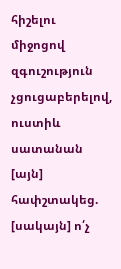հիշելու միջոցով զգուշություն չցուցաբերելով, ուստիև սատանան [այն] հափշտակեց. [սակայն] ո՛չ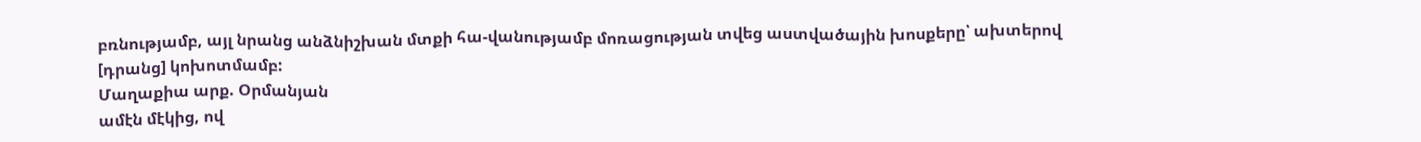բռնությամբ, այլ նրանց անձնիշխան մտքի հա-վանությամբ մոռացության տվեց աստվածային խոսքերը՝ ախտերով [դրանց] կոխոտմամբ:
Մաղաքիա արք. Օրմանյան
ամէն մէկից, ով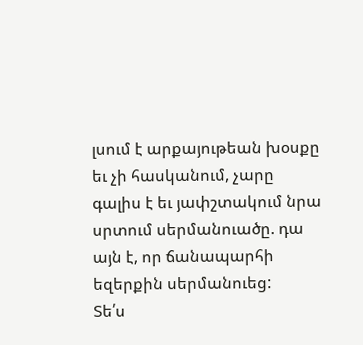լսում է արքայութեան խօսքը եւ չի հասկանում, չարը գալիս է եւ յափշտակում նրա սրտում սերմանուածը. դա այն է, որ ճանապարհի եզերքին սերմանուեց:
Տե՛ս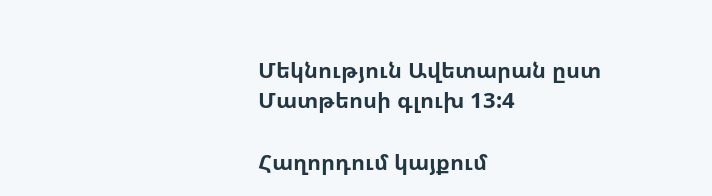Մեկնություն Ավետարան ըստ Մատթեոսի գլուխ 13:4

Հաղորդում կայքում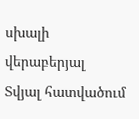սխալի վերաբերյալ
Տվյալ հատվածում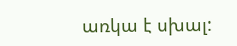առկա է սխալ: